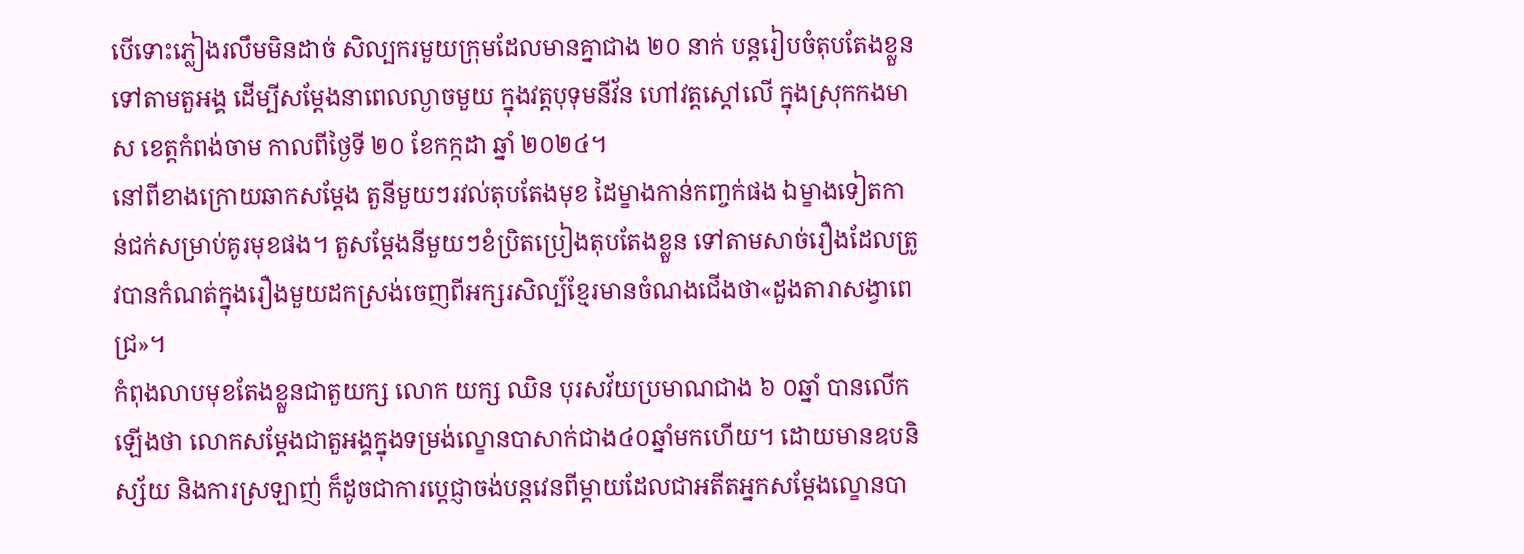បើទោះភ្លៀងរលឹមមិនដាច់ សិល្បករមួយក្រុមដែលមានគ្នាជាង ២០ នាក់ បន្តរៀបចំតុបតែងខ្លួនទៅតាមតួអង្គ ដើម្បីសម្តែងនាពេលល្ងាចមួយ ក្នុងវត្តបុទុមនីវ័ន ហៅវត្តស្តៅលើ ក្នុងស្រុកកងមាស ខេត្តកំពង់ចាម កាលពីថ្ងៃទី ២០ ខែកក្កដា ឆ្នាំ ២០២៤។
នៅពីខាងក្រោយឆាកសម្តែង តួនីមួយៗរវល់តុបតែងមុខ ដៃម្ខាងកាន់កញ្ចក់ផង ឯម្ខាងទៀតកាន់ជក់សម្រាប់គូរមុខផង។ តួសម្តែងនីមួយៗខំប្រិតប្រៀងតុបតែងខ្លួន ទៅតាមសាច់រឿងដែលត្រូវបានកំណត់ក្នុងរឿងមួយដកស្រង់ចេញពីអក្សរសិល្ប៍ខ្មែរមានចំណងជើងថា«ដួងតារាសង្វាពេជ្រ»។
កំពុងលាបមុខតែងខ្លួនជាតួយក្ស លោក យក្ស ឈិន បុរសវ័យប្រមាណជាង ៦ ០ឆ្នាំ បានលើកឡើងថា លោកសម្តែងជាតួអង្គក្នុងទម្រង់ល្ខោនបាសាក់ជាង៤០ឆ្នាំមកហើយ។ ដោយមានឧបនិស្ស័យ និងការស្រឡាញ់ ក៏ដូចជាការប្តេជ្ញាចង់បន្តវេនពីម្តាយដែលជាអតីតអ្នកសម្តែងល្ខោនបា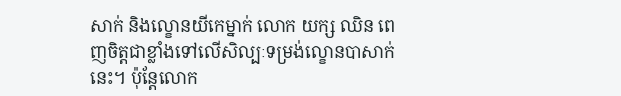សាក់ និងល្ខោនយីកេម្នាក់ លោក យក្ស ឈិន ពេញចិត្តជាខ្លាំងទៅលើសិល្បៈទម្រង់ល្ខោនបាសាក់នេះ។ ប៉ុន្តែលោក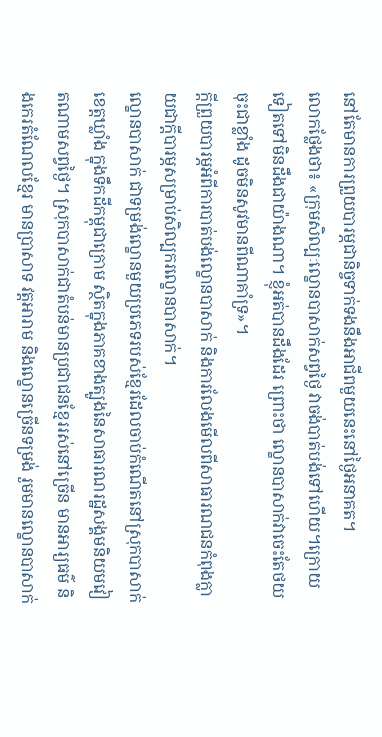នៅតែមានការព្រួយបារម្ភជានិច្ចទាក់ទងនឹងអាជីពមួយនេះនៅថ្ងៃអនាគត។
លោកថ្លែងថា៖ «ក្រុមសិល្បៈល្ខោនបាសាក់សព្វថ្ងៃ វាចង់បាត់បង់ទៅហើយ។ក្រោយទៀតទៅមិនដឹងជាយ៉ាងណា។ ខ្ញុំអត់បានដឹងដែរ ព្រោះថា ល្ខោនបាសាក់វាចេះតែថយចុះជាខ្លាំង ដូចមិនសូវមានពីណាគាំទ្រ»។
ក្តីព្រួយបារម្ភអំពីការបាត់បង់ល្ខោនបាសាក់ និងការលែងមើលពីសាធារណជនកំពុងក្លាយជាក្តីបារម្ភសម្រាប់សិល្បករល្ខោនបាសាក់។
ល្ខោនបាសាក់ ជាទម្រង់ល្ខោនមួយប្រភេទរបស់ខ្មែរដែលចាប់កំណើតនៅស្រុកបាសាក់ ខេត្តឃ្លាំង ក្នុងទឹកដីកម្ពុជាក្រោម ស្ថិតក្នុងភាគខាងត្បូងនៃសាធារណរដ្ឋសង្គមនិយមវៀតណាមសព្វថ្ងៃ។ ស្រុកបាសាក់ជាតំបន់មានប្រជាជនខ្មែររស់នៅច្រើន មានអារ្យធម៌ និងកេរតំណែលខ្មែរ មានប្រាសាទ វត្តអារាម និងល្ខោនច្រើនទម្រង់ រួមមានល្ខោនបាសាក់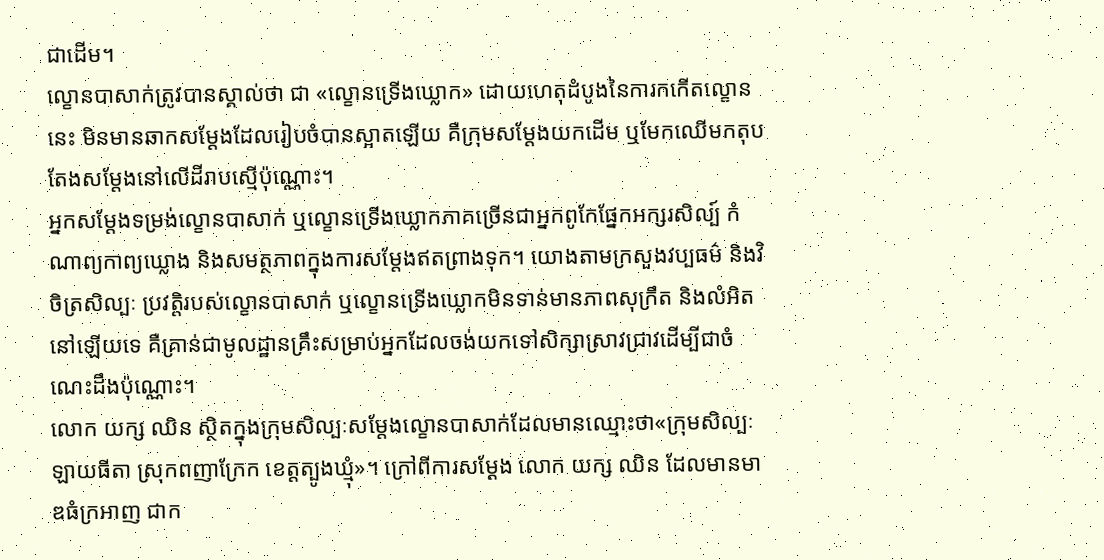ជាដើម។
ល្ខោនបាសាក់ត្រូវបានស្គាល់ថា ជា «ល្ខោនទ្រើងឃ្លោក» ដោយហេតុដំបូងនៃការកកើតល្ខោននេះ មិនមានឆាកសម្តែងដែលរៀបចំបានស្អាតឡើយ គឺក្រុមសម្តែងយកដើម ឬមែកឈើមកតុបតែងសម្តែងនៅលើដីរាបស្មើប៉ុណ្ណោះ។
អ្នកសម្តែងទម្រង់ល្ខោនបាសាក់ ឬល្ខោនទ្រើងឃ្លោកភាគច្រើនជាអ្នកពូកែផ្នែកអក្សរសិល្ប៍ កំណាព្យកាព្យឃ្លោង និងសមត្ថភាពក្នុងការសម្តែងឥតព្រាងទុក។ យោងតាមក្រសួងវប្បធម៌ និងវិចិត្រសិល្បៈ ប្រវត្តិរបស់ល្ខោនបាសាក់ ឬល្ខោនទ្រើងឃ្លោកមិនទាន់មានភាពសុក្រឹត និងលំអិតនៅឡើយទេ គឺគ្រាន់ជាមូលដ្ឋានគ្រឹះសម្រាប់អ្នកដែលចង់យកទៅសិក្សាស្រាវជ្រាវដើម្បីជាចំណេះដឹងប៉ុណ្ណោះ។
លោក យក្ស ឈិន ស្ថិតក្នុងក្រុមសិល្បៈសម្តែងល្ខោនបាសាក់ដែលមានឈ្មោះថា«ក្រុមសិល្បៈឡាយធីតា ស្រុកពញាក្រែក ខេត្តត្បូងឃ្មុំ»។ ក្រៅពីការសម្តែង លោក យក្ស ឈិន ដែលមានមាឌធំក្រអាញ ជាក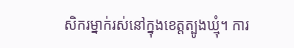សិករម្នាក់រស់នៅក្នុងខេត្តត្បូងឃ្មុំ។ ការ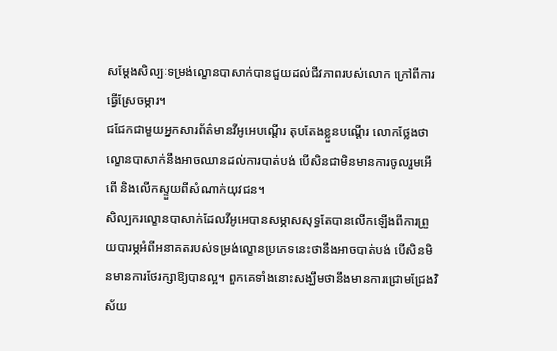សម្តែងសិល្បៈទម្រង់ល្ខោនបាសាក់បានជួយដល់ជីវភាពរបស់លោក ក្រៅពីការធ្វើស្រែចម្ការ។
ជជែកជាមួយអ្នកសារព័ត៌មានវីអូអេបណ្តើរ តុបតែងខ្លួនបណ្តើរ លោកថ្លែងថា ល្ខោនបាសាក់នឹងអាចឈានដល់ការបាត់បង់ បើសិនជាមិនមានការចូលរួមអើពើ និងលើកស្ទួយពីសំណាក់យុវជន។
សិល្បករល្ខោនបាសាក់ដែលវីអូអេបានសម្ភាសសុទ្ធតែបានលើកឡើងពីការព្រួយបារម្ភអំពីអនាគតរបស់ទម្រង់ល្ខោនប្រភេទនេះថានឹងអាចបាត់បង់ បើសិនមិនមានការថែរក្សាឱ្យបានល្អ។ ពួកគេទាំងនោះសង្ឃឹមថានឹងមានការជ្រោមជ្រែងវិស័យ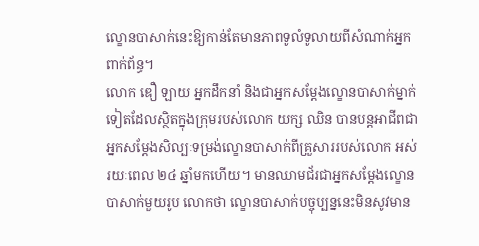ល្ខោនបាសាក់នេះឱ្យកាន់តែមានភាពទូលំទូលាយពីសំណាក់អ្នកពាក់ព័ន្ធ។
លោក ឌឿ ឡាយ អ្នកដឹកនាំ និងជាអ្នកសម្តែងល្ខោនបាសាក់ម្នាក់ទៀតដែលស្ថិតក្នុងក្រុមរបស់លោក យក្ស ឈិន បានបន្តអាជីពជាអ្នកសម្តែងសិល្បៈទម្រង់ល្ខោនបាសាក់ពីគ្រួសាររបស់លោក អស់រយៈពេល ២៤ ឆ្នាំមកហើយ។ មានឈាមជ័រជាអ្នកសម្តែងល្ខោនបាសាក់មួយរូប លោកថា ល្ខោនបាសាក់បច្ចុប្បន្ននេះមិនសូវមាន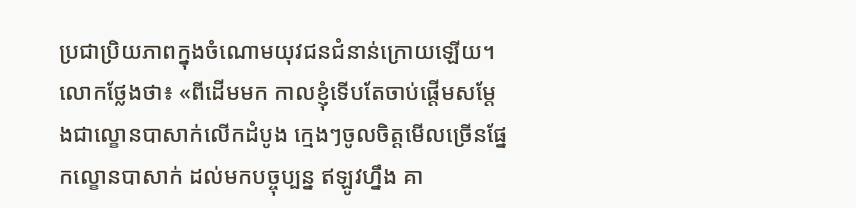ប្រជាប្រិយភាពក្នុងចំណោមយុវជនជំនាន់ក្រោយឡើយ។
លោកថ្លែងថា៖ «ពីដើមមក កាលខ្ញុំទើបតែចាប់ផ្តើមសម្តែងជាល្ខោនបាសាក់លើកដំបូង ក្មេងៗចូលចិត្តមើលច្រើនផ្នែកល្ខោនបាសាក់ ដល់មកបច្ចុប្បន្ន ឥឡូវហ្នឹង គា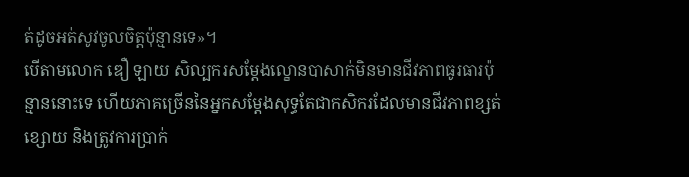ត់ដូចអត់សូវចូលចិត្តប៉ុន្មានទេ»។
បើតាមលោក ឌឿ ឡាយ សិល្បករសម្តែងល្ខោនបាសាក់មិនមានជីវភាពធូរធារប៉ុន្មាននោះទេ ហើយភាគច្រើននៃអ្នកសម្តែងសុទ្ធតែជាកសិករដែលមានជីវភាពខ្សត់ខ្សោយ និងត្រូវការប្រាក់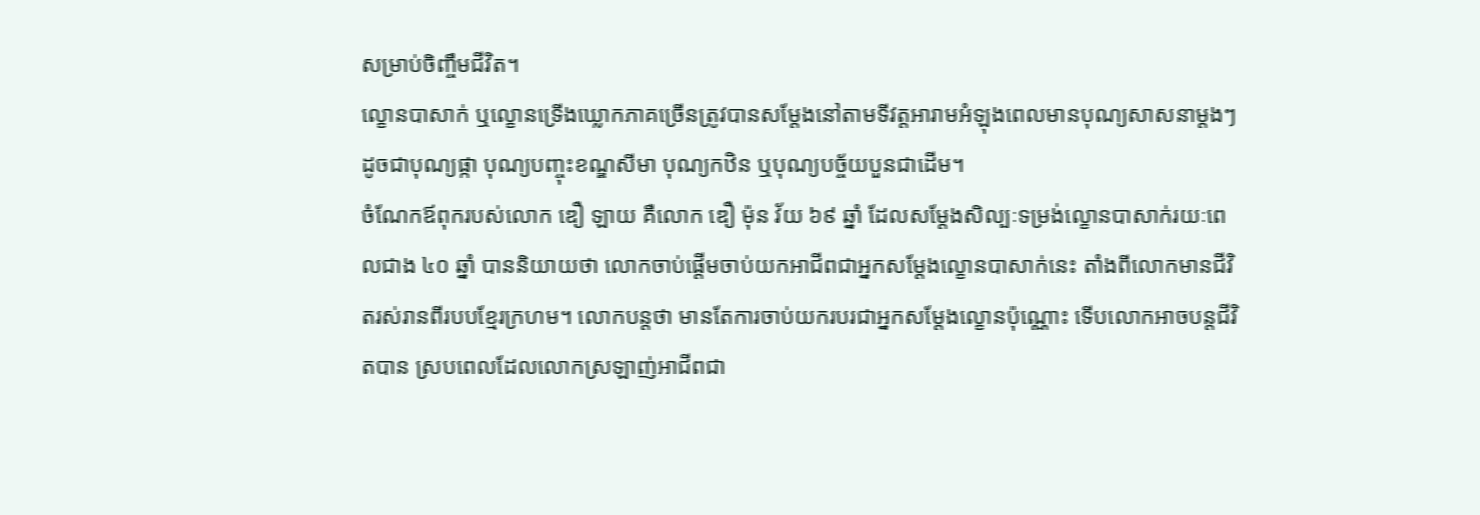សម្រាប់ចិញ្ចឹមជីវិត។
ល្ខោនបាសាក់ ឬល្ខោនទ្រើងឃ្លោកភាគច្រើនត្រូវបានសម្តែងនៅតាមទីវត្តអារាមអំឡុងពេលមានបុណ្យសាសនាម្តងៗ ដូចជាបុណ្យផ្កា បុណ្យបញ្ចុះខណ្ឌសីមា បុណ្យកឋិន ឬបុណ្យបច្ច័យបួនជាដើម។
ចំណែកឪពុករបស់លោក ឌឿ ឡាយ គឺលោក ឌឿ ម៉ុន វ័យ ៦៩ ឆ្នាំ ដែលសម្តែងសិល្បៈទម្រង់ល្ខោនបាសាក់រយៈពេលជាង ៤០ ឆ្នាំ បាននិយាយថា លោកចាប់ផ្តើមចាប់យកអាជីពជាអ្នកសម្តែងល្ខោនបាសាក់នេះ តាំងពីលោកមានជីវិតរស់រានពីរបបខ្មែរក្រហម។ លោកបន្តថា មានតែការចាប់យករបរជាអ្នកសម្តែងល្ខោនប៉ុណ្ណោះ ទើបលោកអាចបន្តជីវិតបាន ស្របពេលដែលលោកស្រឡាញ់អាជីពជា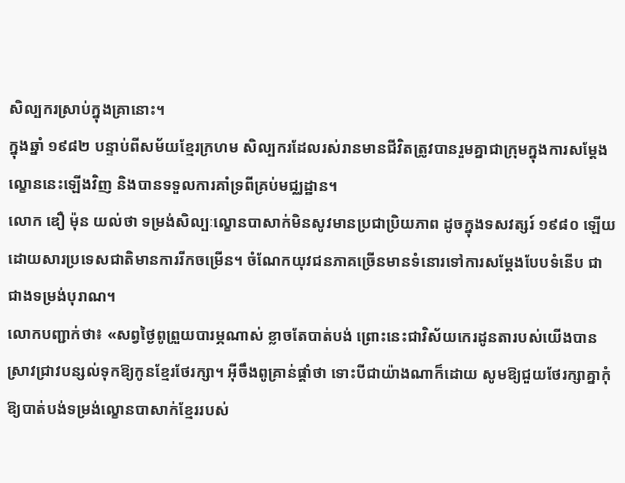សិល្បករស្រាប់ក្នុងគ្រានោះ។
ក្នុងឆ្នាំ ១៩៨២ បន្ទាប់ពីសម័យខ្មែរក្រហម សិល្បករដែលរស់រានមានជីវិតត្រូវបានរួមគ្នាជាក្រុមក្នុងការសម្តែងល្ខោននេះឡើងវិញ និងបានទទួលការគាំទ្រពីគ្រប់មជ្ឈដ្ឋាន។
លោក ឌឿ ម៉ុន យល់ថា ទម្រង់សិល្បៈល្ខោនបាសាក់មិនសូវមានប្រជាប្រិយភាព ដូចក្នុងទសវត្សរ៍ ១៩៨០ ឡើយ ដោយសារប្រទេសជាតិមានការរីកចម្រើន។ ចំណែកយុវជនភាគច្រើនមានទំនោរទៅការសម្តែងបែបទំនើប ជាជាងទម្រង់បុរាណ។
លោកបញ្ជាក់ថា៖ «សព្វថ្ងៃពូព្រួយបារម្ភណាស់ ខ្លាចតែបាត់បង់ ព្រោះនេះជាវិស័យកេរដូនតារបស់យើងបានស្រាវជ្រាវបន្សល់ទុកឱ្យកូនខ្មែរថែរក្សា។ អ៊ីចឹងពូគ្រាន់ផ្តាំថា ទោះបីជាយ៉ាងណាក៏ដោយ សូមឱ្យជួយថែរក្សាគ្នាកុំឱ្យបាត់បង់ទម្រង់ល្ខោនបាសាក់ខ្មែររបស់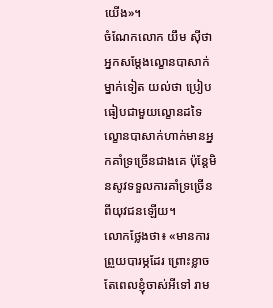យើង»។
ចំណែកលោក យឹម ស៊ីថា អ្នកសម្តែងល្ខោនបាសាក់ម្នាក់ទៀត យល់ថា ប្រៀបធៀបជាមួយល្ខោនដទៃ ល្ខោនបាសាក់ហាក់មានអ្នកគាំទ្រច្រើនជាងគេ ប៉ុន្តែមិនសូវទទួលការគាំទ្រច្រើនពីយុវជនឡើយ។
លោកថ្លែងថា៖ «មានការព្រួយបារម្ភដែរ ព្រោះខ្លាចតែពេលខ្ញុំចាស់អីទៅ រាម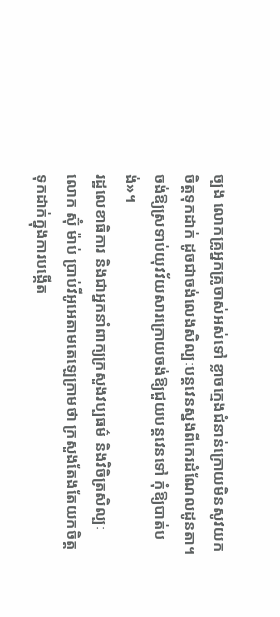ច្បង លោកគ្រូអ្នកគ្រូចាស់អស់ទៅ ខ្លាចក្មេងជំនាន់ក្រោយមិនសូវយកចិត្តទុកដាក់ ដូចជាចង់លេងសិល្បៈបន្តវេនស្នងពីកេរដំណែលដូនតា។ ចង់ឱ្យស្រទាប់យុវវ័យសារក្រោយចង់ឱ្យជួយបន្តវេនទៅ កុំឱ្យបាត់បង់»។
រដ្ឋលេខាធិការ និងជាអ្នកនាំពាក្យក្រសួងវប្បធម៌ និងវិចិត្រសិល្បៈ លោក ស៊ុំ ម៉ាប់ ប្រាប់វីអូអេតាមតេឡេក្រាមថា ក្រសួងតែងតែយកចិត្តទុកដាក់ក្នុងការបង្កើត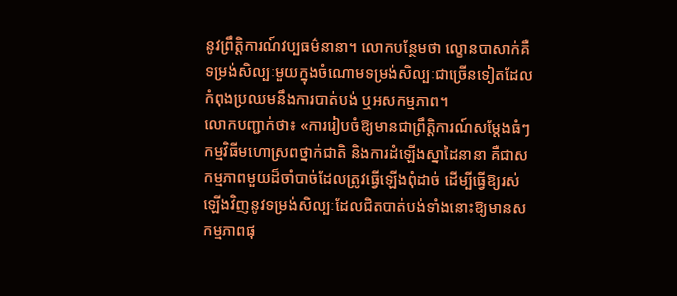នូវព្រឹត្តិការណ៍វប្បធម៌នានា។ លោកបន្ថែមថា ល្ខោនបាសាក់គឺទម្រង់សិល្បៈមួយក្នុងចំណោមទម្រង់សិល្បៈជាច្រើនទៀតដែលកំពុងប្រឈមនឹងការបាត់បង់ ឬអសកម្មភាព។
លោកបញ្ជាក់ថា៖ «ការរៀបចំឱ្យមានជាព្រឹត្តិការណ៍សម្តែងធំៗ កម្មវិធីមហោស្រពថ្នាក់ជាតិ និងការដំឡើងស្នាដៃនានា គឺជាសកម្មភាពមួយដ៏ចាំបាច់ដែលត្រូវធ្វើឡើងពុំដាច់ ដើម្បីធ្វើឱ្យរស់ឡើងវិញនូវទម្រង់សិល្បៈដែលជិតបាត់បង់ទាំងនោះឱ្យមានសកម្មភាពផុ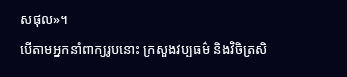សផុល»។
បើតាមអ្នកនាំពាក្យរូបនោះ ក្រសួងវប្បធម៌ និងវិចិត្រសិ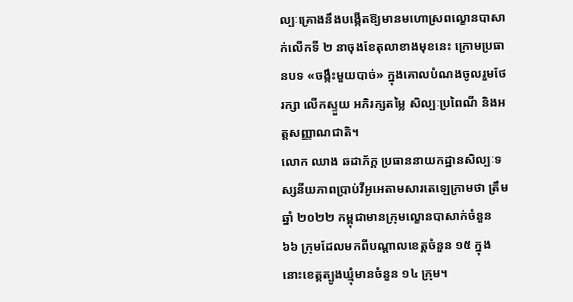ល្បៈគ្រោងនឹងបង្កើតឱ្យមានមហោស្រពល្ខោនបាសាក់លើកទី ២ នាចុងខែតុលាខាងមុខនេះ ក្រោមប្រធានបទ «ចង្កឹះមួយបាច់» ក្នុងគោលបំណងចូលរួមថែរក្សា លើកស្ទួយ អភិរក្សតម្លៃ សិល្បៈប្រពៃណី និងអត្តសញ្ញាណជាតិ។
លោក ឈាង ឆដាភ័ក្ត ប្រធាននាយកដ្ឋានសិល្បៈទស្សនីយភាពប្រាប់វីអូអេតាមសារតេឡេក្រាមថា ត្រឹមឆ្នាំ ២០២២ កម្ពុជាមានក្រុមល្ខោនបាសាក់ចំនួន ៦៦ ក្រុមដែលមកពីបណ្តាលខេត្តចំនួន ១៥ ក្នុងនោះខេត្តត្បូងឃ្មុំមានចំនួន ១៤ ក្រុម។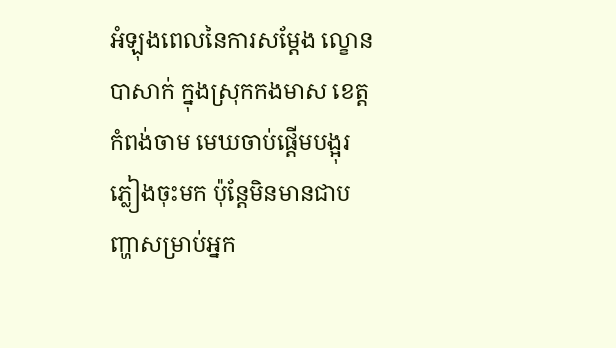អំឡុងពេលនៃការសម្តែង ល្ខោនបាសាក់ ក្នុងស្រុកកងមាស ខេត្តកំពង់ចាម មេឃចាប់ផ្តើមបង្អុរភ្លៀងចុះមក ប៉ុន្តែមិនមានជាបញ្ហាសម្រាប់អ្នក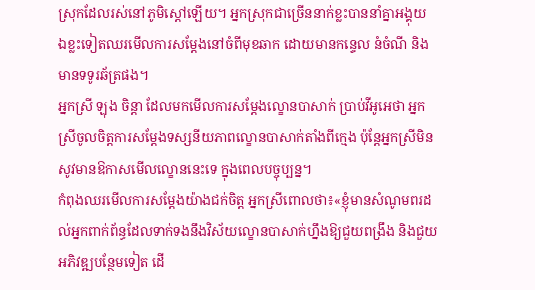ស្រុកដែលរស់នៅភូមិស្តៅឡើយ។ អ្នកស្រុកជាច្រើននាក់ខ្លះបាននាំគ្នាអង្គុយ ឯខ្លះទៀតឈរមើលការសម្តែងនៅចំពីមុខឆាក ដោយមានកន្ទេល នំចំណី និងមានទទូរឆ័ត្រផង។
អ្នកស្រី ឡុង ចិន្តា ដែលមកមើលការសម្តែងល្ខោនបាសាក់ ប្រាប់វីអូអេថា អ្នកស្រីចូលចិត្តការសម្តែងទស្សនីយភាពល្ខោនបាសាក់តាំងពីក្មេង ប៉ុន្តែអ្នកស្រីមិនសូវមានឱកាសមើលល្ខោននេះទេ ក្នុងពេលបច្ចុប្បន្ន។
កំពុងឈរមើលការសម្តែងយ៉ាងជក់ចិត្ត អ្នកស្រីពោលថា៖«ខ្ញុំមានសំណូមពរដល់អ្នកពាក់ព័ន្ធដែលទាក់ទងនឹងវិស័យល្ខោនបាសាក់ហ្នឹងឱ្យជួយពង្រឹង និងជួយអភិវឌ្ឍបន្ថែមទៀត ដើ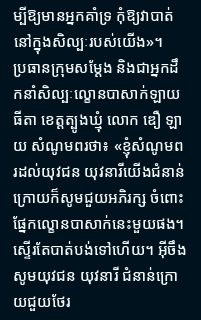ម្បីឱ្យមានអ្នកគាំទ្រ កុំឱ្យវាបាត់នៅក្នុងសិល្បៈរបស់យើង»។
ប្រធានក្រុមសម្តែង និងជាអ្នកដឹកនាំសិល្បៈល្ខោនបាសាក់ឡាយធីតា ខេត្តត្បូងឃ្មុំ លោក ឌឿ ឡាយ សំណូមពរថា៖ «ខ្ញុំសំណូមពរដល់យុវជន យុវនារីយើងជំនាន់ក្រោយក៏សូមជួយអភិរក្ស ចំពោះផ្នែកល្ខោនបាសាក់នេះមួយផង។ ស្ទើរតែបាត់បង់ទៅហើយ។ អ៊ីចឹងសូមយុវជន យុវនារី ជំនាន់ក្រោយជួយថែរ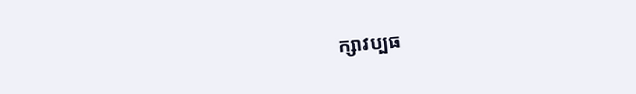ក្សាវប្បធ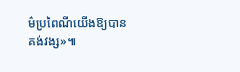ម៌ប្រពៃណីយើងឱ្យបានគង់វង្ស»៕